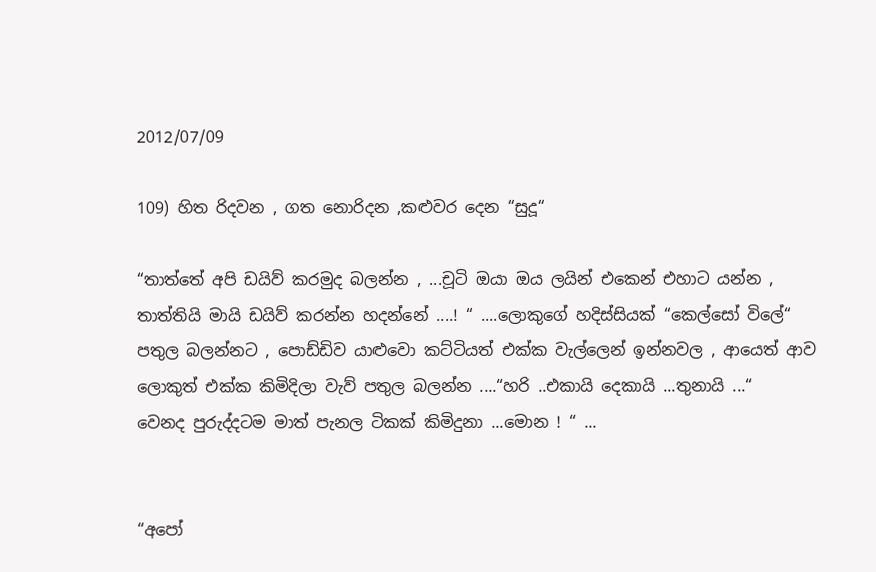2012/07/09

109) හිත රිදවන , ගත නොරිදන ,කළුවර දෙන “සුදූ“

“තාත්තේ අපි ඩයිව් කරමුද බලන්න , ...චූටි ඔයා ඔය ලයින් එකෙන් එහාට යන්න , තාත්තියි මායි ඩයිව් කරන්න හදන්නේ ....! “ ....ලොකුගේ හදිස්සියක් “කෙල්සෝ විලේ“  පතුල බලන්නට , පොඩ්ඩිව යාළුවො කට්ටියත් එක්ක වැල්ලෙන් ඉන්නවල , ආයෙත් ආව ලොකුත් එක්ක කිමිදිලා වැව් පතුල බලන්න ....“හරි ..එකායි දෙකායි ...තුනායි ...“
වෙනද පුරුද්දටම මාත් පැනල ටිකක් කිමිදුනා ...මොන ! “ ...


“අපෝ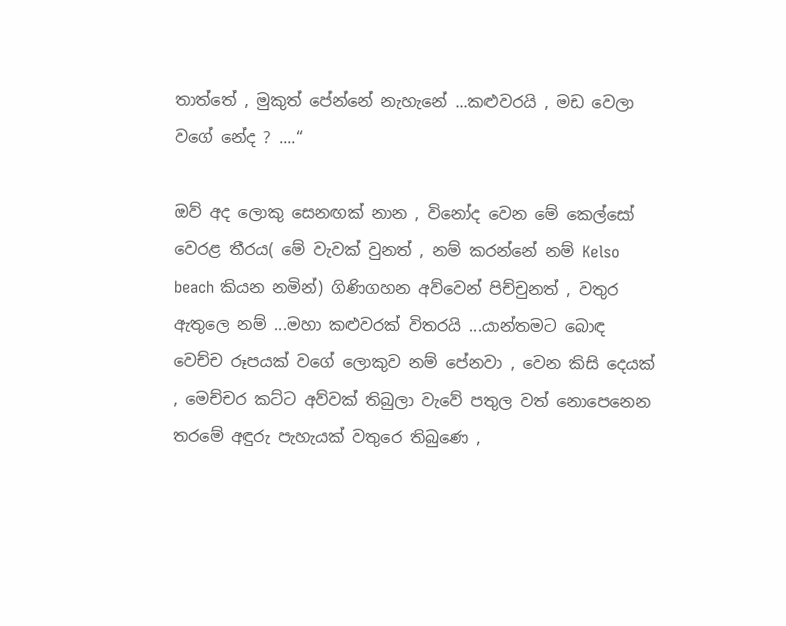තාත්තේ , මුකුත් පේන්නේ නැහැනේ ...කළුවරයි , මඩ වෙලා වගේ නේද ? ....“

ඔව් අද ලොකු සෙනඟක් නාන , විනෝද වෙන මේ කෙල්සෝ වෙරළ තීරය( මේ වැවක් වුනත් , නම් කරන්නේ නම් Kelso beach කියන නමින්) ගිණිගහන අව්වෙන් පිච්චුනත් , වතුර ඇතුලෙ නම් ...මහා කළුවරක් විතරයි ...යාන්තමට බොඳ වෙච්ච රූපයක් වගේ ලොකුව නම් පේනවා , වෙන කිසි දෙයක් , මෙච්චර කට්ට අව්වක් තිබුලා වැවේ පතුල වත් නොපෙනෙන තරමේ අඳුරු පැහැයක් වතුරෙ තිබුණෙ ,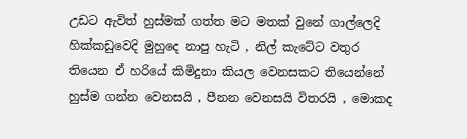උඩට ඇවිත් හුස්මක් ගත්ත මට මතක් වුනේ ගාල්ලෙදි හික්කඩුවෙදි මුහුදෙ නාපු හැටි , නිල් කැටේට වතුර තියෙන ඒ හරියේ කිමිදුනා කියල වෙනසකට තියෙන්නේ හුස්ම ගන්න වෙනසයි , පීනන වෙනසයි විතරයි , මොකද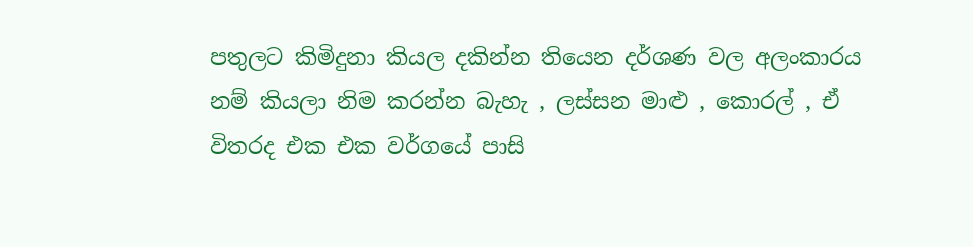පතුලට කිමිදුනා කියල දකින්න තියෙන දර්ශණ වල අලංකාරය නම් කියලා නිම කරන්න බැහැ , ලස්සන මාළු , කොරල් , ඒ විතරද එක එක වර්ගයේ පාසි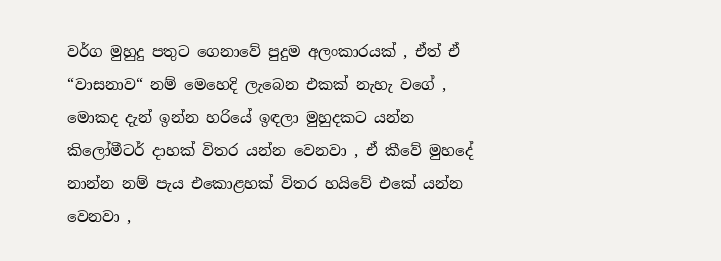වර්ග මුහුදු පතුට ගෙනාවේ පුදුම අලංකාරයක් , ඒත් ඒ “වාසනාව“ නම් මෙහෙදි ලැබෙන එකක් නැහැ වගේ , මොකද දැන් ඉන්න හරියේ ඉඳලා මුහුදකට යන්න කිලෝමීටර් දාහක් විතර යන්න වෙනවා , ඒ කීවේ මුහදේ නාන්න නම් පැය එකොළහක් විතර හයිවේ එකේ යන්න වෙනවා ,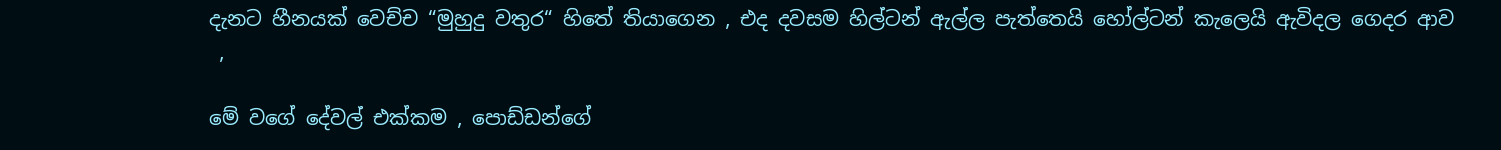දැනට හීනයක් වෙච්ච “මුහුදු වතුර“ හිතේ තියාගෙන , එද දවසම හිල්ටන් ඇල්ල පැත්තෙයි හෝල්ටන් කැලෙයි ඇවිදල ගෙදර ආව
 ,

මේ වගේ දේවල් එක්කම , පොඩ්ඩන්ගේ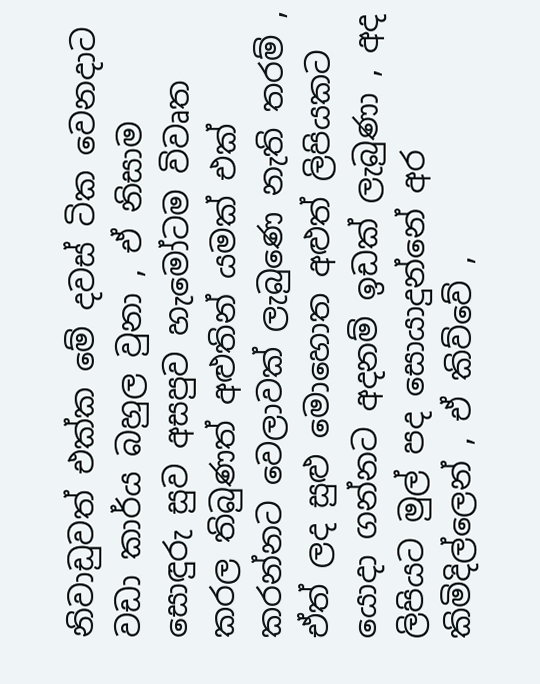නිවාඩුවත් එක්ක මේ දවස් ටික වෙනදාට වඩා කාර්ය බහුල වුනා , ඒ නිසාම සොඳුරු සුව අසපුව හැමෝටම විවෘත කරල තිබුණත් අළුතින් යමක් එක් කරන්නට වෙලාවක් ලැබුණෙ නැති තරම් , ඒත් ලද සුළු මොහොත අළුත් ලිපියකට යොදා ගන්නට අදනම් ඉඩක් ලැබුණා , අද ලිපියට මුල් පද සොයාදුන්නේ අර කිමිදිල්ලෙන් , ඒ කිව්වේ ,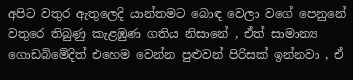අපිට වතුර ඇතුලෙදි යාන්තමට බොඳ වෙලා වගේ පෙනුනේ වතුරෙ තිබුණු කැළඹුණ ගතිය නිසානේ , ඒත් සාමාන්‍ය ගොඩබිමේදිත් එහෙම වෙන්න පුළුවන් පිරිසක් ඉන්නවා , ඒ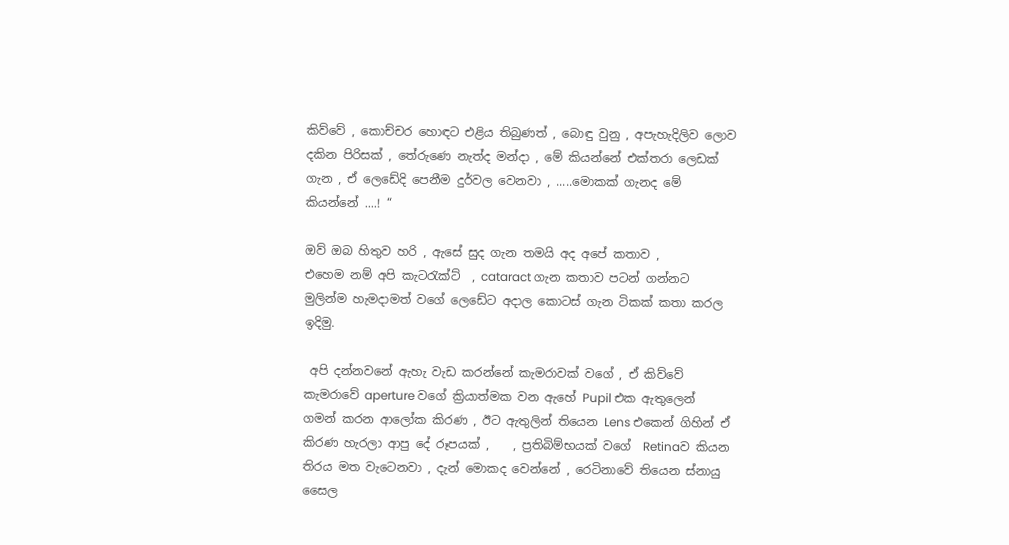කිව්වේ , කොච්චර හොඳට එළිය තිබුණත් , බොඳු වුනු , අපැහැදිලිව ලොව දකින පිරිසක් , තේරුණෙ නැත්ද මන්දා , මේ කියන්නේ එක්තරා ලෙඩක් ගැන , ඒ ලෙඩේදි පෙනීම දුර්වල වෙනවා , .....මොකක් ගැනද මේ කියන්නේ ....! “

ඔව් ඔබ හිතුව හරි , ඇසේ සුද ගැන තමයි අද අපේ කතාව ,
එහෙම නම් අපි කැටරැක්ට්  , cataract ගැන කතාව පටන් ගන්නට මුලින්ම හැමදාමත් වගේ ලෙඩේට අදාල කොටස් ගැන ටිකක් කතා කරල ඉදිමු.

 අපි දන්නවනේ ඇහැ වැඩ කරන්නේ කැමරාවක් වගේ , ඒ කිව්වේ කැමරාවේ aperture වගේ ක්‍රියාත්මක වන ඇහේ Pupil එක ඇතුලෙන් ගමන් කරන ආලෝක කිරණ , ඊට ඇතුලින් තියෙන Lens එකෙන් ගිහින් ඒ කිරණ හැරලා ආපු දේ රූපයක් ,    , ප්‍රතිබිම්භයක් වගේ  Retinaව කියන තිරය මත වැටෙනවා , දැන් මොකද වෙන්නේ , රෙටිනාවේ තියෙන ස්නායු සෛල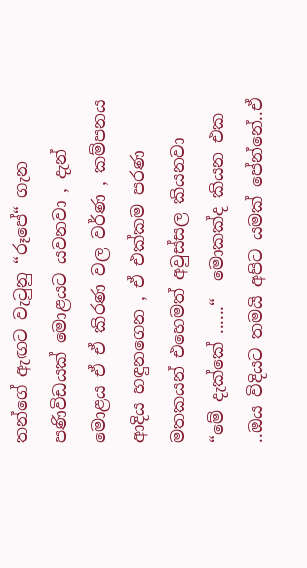තන්ගේ ඇඟට වැටුනු “රූපේ“ ගැන පණිවිඩයක් මොළයට යවනවා , දැන් මොළය ඒ ඒ කිරණ වල වර්ණ , කම්පනය ආදිය හඳුනගෙන , ඒ එක්කම පරණ මතකයන් එහෙමත් අවුස්සල කියනවා “මේ දැක්කේ ......“  මොකක්ද කියන එක ..ඔය විදියට තමයි අපිට යමක් පේන්නේ..ඒ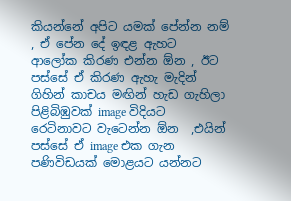කියන්නේ අපිට යමක් පේන්න නම් , ඒ පේන දේ ඉඳළ ඇහට ආලෝක කිරණ එන්න ඕන , ඊට පස්සේ ඒ කිරණ ඇහැ මැදින් ගිහින් කාචය මඟින් හැඩ ගැහිලා පිළිබිඹුවක් image විදියට රෙටිනාවට වැටෙන්න ඕන  ,එයින් පස්සේ ඒ image එක ගැන පණිවිඩයක් මොළයට යන්නට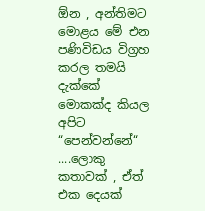ඕන , අන්තිමට මොළය මේ එන පණිවිඩය විග්‍රහ කරල තමයි දැක්කේ මොකක්ද කියල අපිට “පෙන්වන්නේ“ ....ලොකු කතාවක් , ඒත් එක දෙයක්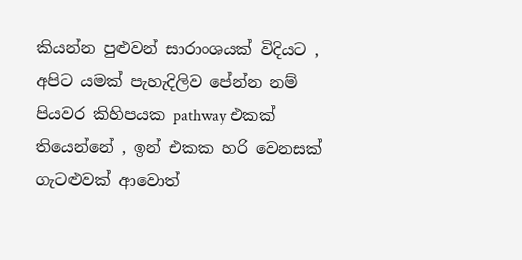කියන්න පුළුවන් සාරාංශයක් විදියට , අපිට යමක් පැහැදිලිව පේන්න නම් පියවර කිහිපයක pathway එකක් තියෙන්නේ , ඉන් එකක හරි වෙනසක් ගැටළුවක් ආවොත්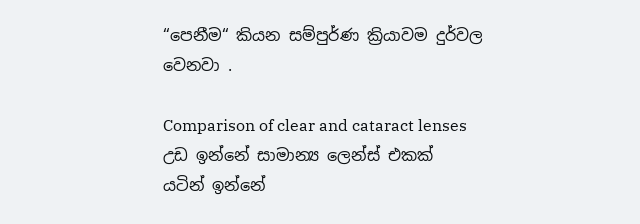“පෙනීම“ කියන සම්පුර්ණ ක්‍රියාවම දුර්වල වෙනවා .

Comparison of clear and cataract lenses
උඩ ඉන්නේ සාමාන්‍ය ලෙන්ස් එකක්
යටින් ඉන්නේ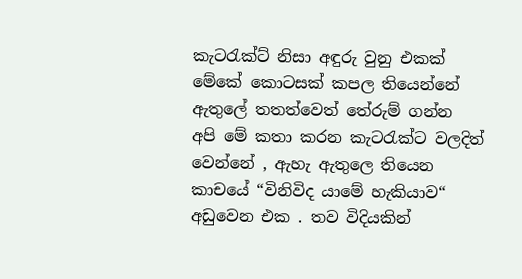කැටරැක්ට් නිසා අඳුරු වුනු එකක්
මේකේ කොටසක් කපල තියෙන්නේ ඇතුලේ තතත්වෙත් තේරුම් ගන්න
අපි මේ කතා කරන කැටරැක්ට වලදිත් වෙන්නේ , ඇහැ ඇතුලෙ තියෙන කාචයේ “විනිවිද යාමේ හැකියාව“ අඩුවෙන එක . තව විදියකින්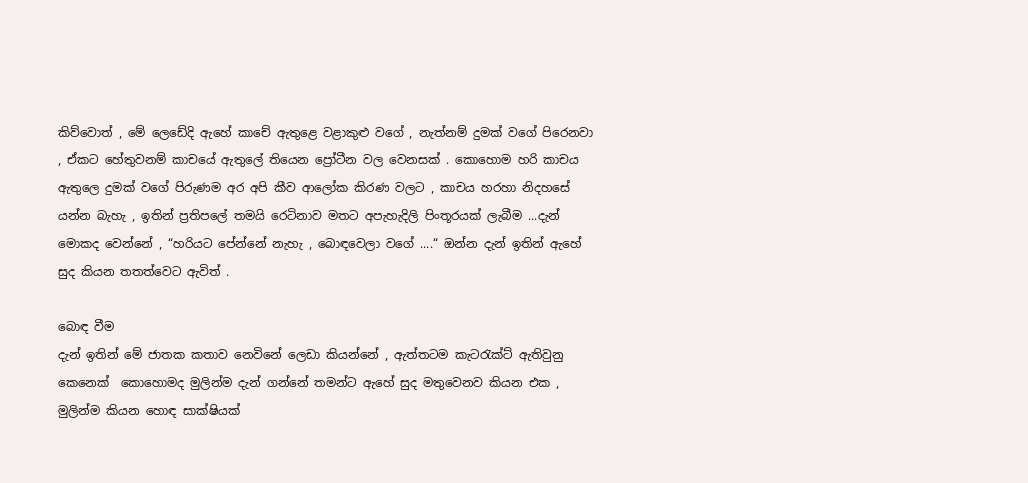කිව්වොත් , මේ ලෙඩේදි ඇහේ කාචේ ඇතුළෙ වළාකුළු වගේ , නැත්නම් දුමක් වගේ පිරෙනවා , ඒකට හේතුවනම් කාචයේ ඇතුලේ තියෙන ප්‍රෝටීන වල වෙනසක් . කොහොම හරි කාචය ඇතුලෙ දුමක් වගේ පිරුණම අර අපි කීව ආලෝක කිරණ වලට , කාචය හරහා නිදහසේ යන්න බැහැ , ඉතින් ප්‍රතිපලේ තමයි රෙටිනාව මතට අපැහැදිලි පිංතූරයක් ලැබීම ...දැන් මොකද වෙන්නේ , “හරියට පේන්නේ නැහැ , බොඳවෙලා වගේ ....“ ඔන්න දැන් ඉතින් ඇහේ සුද කියන තතත්වෙට ඇවිත් .

බොඳ වීම
දැන් ඉතින් මේ ජාතක කතාව නෙවිනේ ලෙඩා කියන්නේ , ඇත්තටම කැටරැක්ට් ඇතිවුනු කෙනෙක්  කොහොමද මුලින්ම දැන් ගන්නේ තමන්ට ඇහේ සුද මතුවෙනව කියන එක , මුලින්ම කියන හොඳ සාක්ෂියක්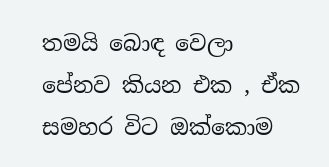තමයි බොඳ වෙලා පේනව කියන එක , ඒක සමහර විට ඔක්කොම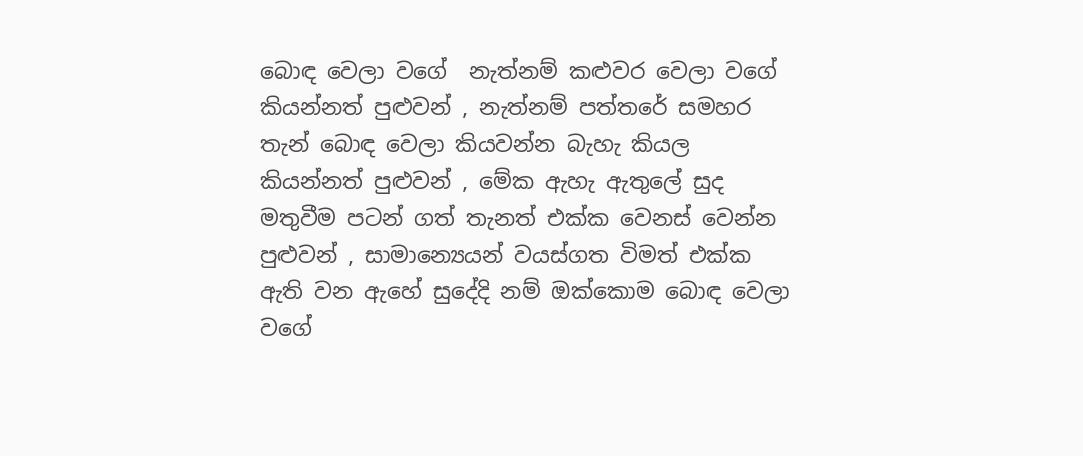බොඳ වෙලා වගේ  නැත්නම් කළුවර වෙලා වගේ කියන්නත් පුළුවන් , නැත්නම් පත්තරේ සමහර තැන් බොඳ වෙලා කියවන්න බැහැ කියල කියන්නත් පුළුවන් , මේක ඇහැ ඇතුලේ සුද මතුවීම පටන් ගත් තැනත් එක්ක වෙනස් වෙන්න පුළුවන් , සාමාන්‍යෙයන් වයස්ගත විමත් එක්ක ඇති වන ඇහේ සුදේදි නම් ඔක්කොම බොඳ වෙලා වගේ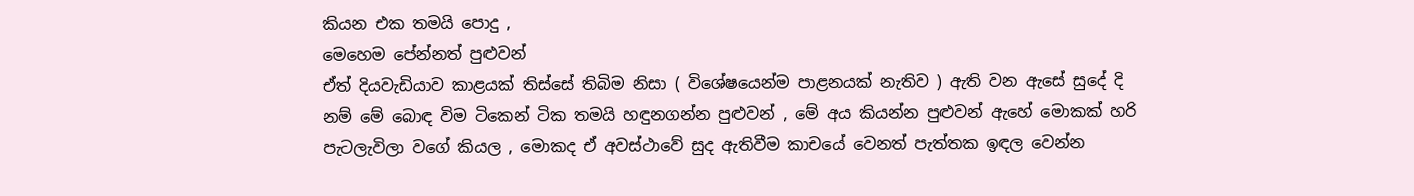කියන එක තමයි පොදු ,
මෙහෙම පේන්නත් පුළුවන්
ඒත් දියවැඩියාව කාළයක් තිස්සේ තිබිම නිසා ( විශේෂයෙන්ම පාළනයක් නැතිව ) ඇති වන ඇසේ සුදේ දි නම් මේ බොඳ විම ටිකෙන් ටික තමයි හඳුනගන්න පුළුවන් , මේ අය කියන්න පුළුවන් ඇහේ මොකක් හරි පැටලැවිලා වගේ කියල , මොකද ඒ අවස්ථාවේ සුද ඇතිවීම කාචයේ වෙනත් පැත්තක ඉඳල වෙන්න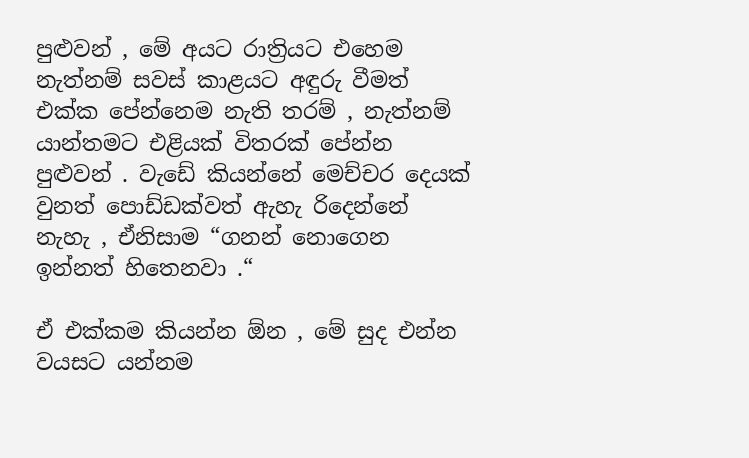පුළුවන් , මේ අයට රාත්‍රියට එහෙම නැත්නම් සවස් කාළයට අඳුරු වීමත් එක්ක පේන්නෙම නැති තරම් , නැත්නම් යාන්තමට එළියක් විතරක් පේන්න පුළුවන් . වැඩේ කියන්නේ මෙච්චර දෙයක් වුනත් පොඩ්ඩක්වත් ඇහැ රිදෙන්නේ නැහැ , ඒනිසාම “ගනන් නොගෙන ඉන්නත් හිතෙනවා .“

ඒ එක්කම කියන්න ඕන , මේ සුද එන්න වයසට යන්නම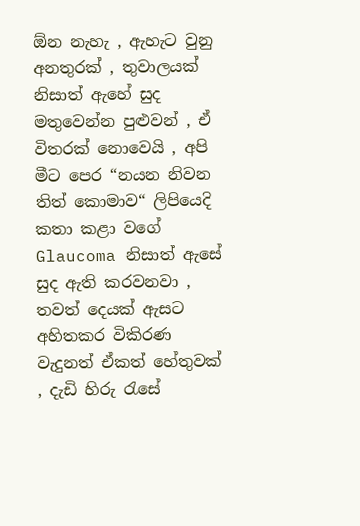ඕන නැහැ , ඇහැට වුනු අනතුරක් , තුවාලයක් නිසාත් ඇහේ සුද මතුවෙන්න පුළුවන් , ඒ විතරක් නොවෙයි , අපි මීට පෙර “නයන නිවන තිත් කොමාව“ ලිපියෙදි කතා කළා වගේ Glaucoma නිසාත් ඇසේ සුද ඇති කරවනවා , තවත් දෙයක් ඇසට අහිතකර විකිරණ වැදුනත් ඒකත් හේතුවක් , දැඩි හිරු රැසේ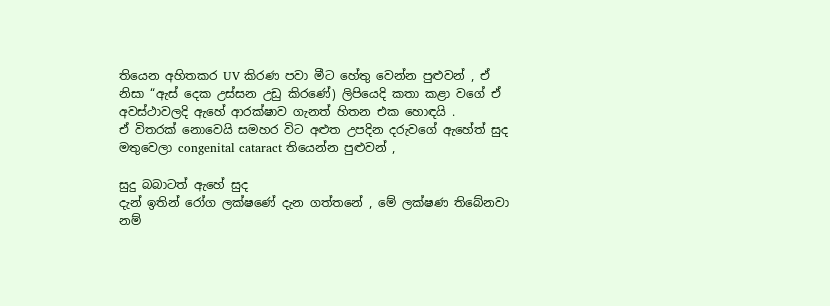තියෙන අහිතකර UV කිරණ පවා මීට හේතු වෙන්න පුළුවන් , ඒ නිසා “ඇස් දෙක උස්සන උඩු කිරණේ) ලිපියෙදි කතා කළා වගේ ඒ අවස්ථාවලදි ඇහේ ආරක්ෂාව ගැනත් හිතන එක හොඳයි .
ඒ විතරක් නොවෙයි සමහර විට අළුත උපදින දරුවගේ ඇහේත් සුද මතුවෙලා congenital cataract තියෙන්න පුළුවන් ,

සුදු බබාටත් ඇහේ සුද
දැන් ඉතින් රෝග ලක්ෂණේ දැන ගත්තනේ , මේ ලක්ෂණ තිබේනවා නම්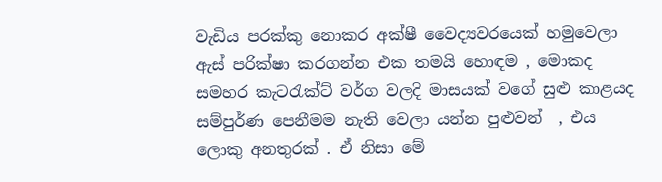වැඩිය පරක්කු නොකර අක්ෂී වෛද්‍යවරයෙක් හමුවෙලා ඇස් පරික්ෂා කරගන්න එක තමයි හොඳම , මොකද සමහර කැටරැක්ට් වර්ග වලදි මාසයක් වගේ සුළු කාළයද සම්පුර්ණ පෙනීමම නැති වෙලා යන්න පුළුවන්  , එය ලොකු අනතුරක් . ඒ නිසා මේ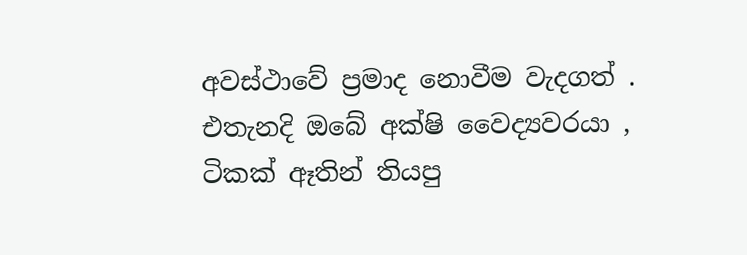අවස්ථාවේ ප්‍රමාද නොවීම වැදගත් . එතැනදි ඔබේ අක්ෂි වෛද්‍යවරයා , ටිකක් ඈතින් තියපු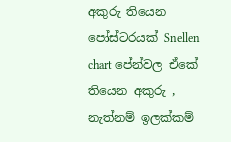අකුරු තියෙන පෝස්ටරයක් Snellen chart පේන්වල ඒකේ තියෙන අකුරු , නැත්නම් ඉලක්කම්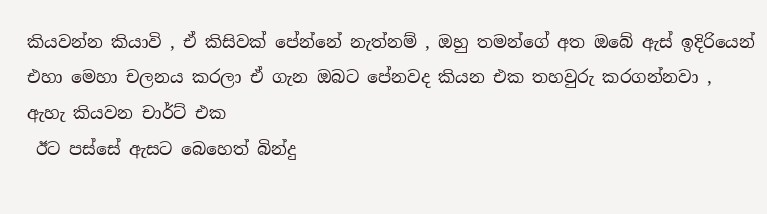කියවන්න කියාවි , ඒ කිසිවක් පේන්නේ නැත්නම් , ඔහු තමන්ගේ අත ඔබේ ඇස් ඉදිරියෙන් එහා මෙහා චලනය කරලා ඒ ගැන ඔබට පේනවද කියන එක තහවුරු කරගන්නවා ,
ඇහැ කියවන චාර්ට් එක
 ඊට පස්සේ ඇසට බෙහෙත් බින්දු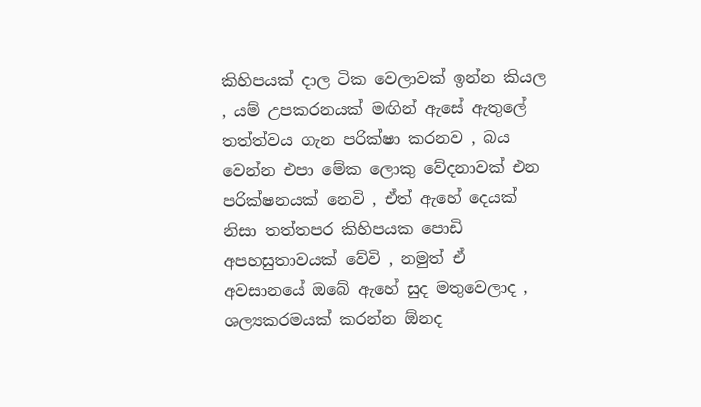කිහිපයක් දාල ටික වෙලාවක් ඉන්න කියල , යම් උපකරනයක් මඟින් ඇසේ ඇතුලේ තත්ත්වය ගැන පරික්ෂා කරනව , බය වෙන්න එපා මේක ලොකු වේදනාවක් එන පරික්ෂනයක් නෙවි , ඒත් ඇහේ දෙයක් නිසා තත්තපර කිහිපයක පොඩි අපහසුතාවයක් වේවි , නමුත් ඒ අවසානයේ ඔබේ ඇහේ සුද මතුවෙලාද , ශල්‍යකරමයක් කරන්න ඕනද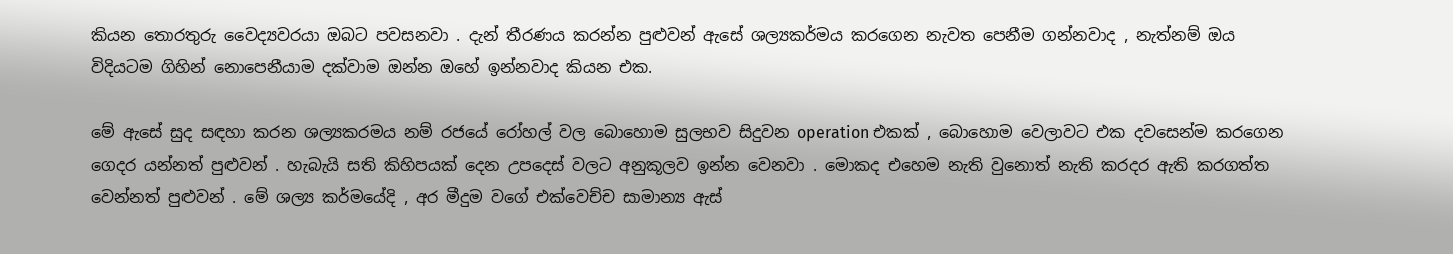කියන තොරතුරු වෛද්‍යවරයා ඔබට පවසනවා . දැන් තීරණය කරන්න පුළුවන් ඇසේ ශල්‍යකර්මය කරගෙන නැවත පෙනීම ගන්නවාද , නැත්නම් ඔය විදියටම ගිහින් නොපෙනීයාම දක්වාම ඔන්න ඔහේ ඉන්නවාද කියන එක.

මේ ඇසේ සුද සඳහා කරන ශල්‍යකරමය නම් රජයේ රෝහල් වල බොහොම සුලභව සිදුවන operation එකක් , බොහොම වෙලාවට එක දවසෙන්ම කරගෙන ගෙදර යන්නත් පුළුවන් . හැබැයි සති කිහිපයක් දෙන උපදෙස් වලට අනුකූලව ඉන්න වෙනවා . මොකද එහෙම නැති වුනොත් නැති කරදර ඇති කරගත්ත වෙන්නත් පුළුවන් . මේ ශල්‍ය කර්මයේදි , අර මීදුම වගේ එක්වෙච්ච සාමාන්‍ය ඇස්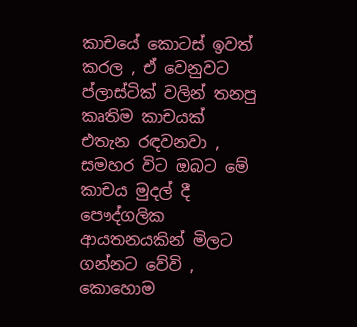කාචයේ කොටස් ඉවත් කරල , ඒ වෙනුවට ප්ලාස්ටික් වලින් තනපු කෘතිම කාචයක් එතැන රඳවනවා , සමහර විට ඔබට මේ කාචය මුදල් දී පෞද්ගලික ආයතනයකින් මිලට ගන්නට වේවි , කොහොම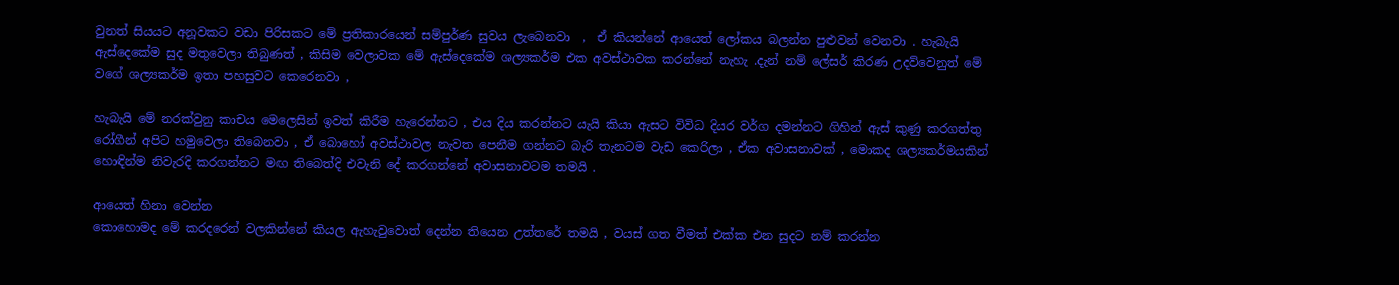වුනත් සියයට අනූවකට වඩා පිරිසකට මේ ප්‍රතිකාරයෙන් සම්පුර්ණ සුවය ලැබෙනවා  ,  ඒ කියන්නේ ආයෙත් ලෝකය බලන්න පුළුවන් වෙනවා . හැබැයි ඇස්දෙකේම සුද මතුවෙලා තිබුණත් , කිසිම වෙලාවක මේ ඇස්දෙකේම ශල්‍යකර්ම එක අවස්ථාවක කරන්නේ නැහැ .දැන් නම් ලේසර් කිරණ උදව්වෙනුත් මේ වගේ ශල්‍යකර්ම ඉතා පහසුවට කෙරෙනවා ,

හැබැයි මේ නරක්වුනු කාචය මෙලෙසින් ඉවත් කිරීම හැරෙන්නට , එය දිය කරන්නට යැයි කියා ඇසට විවිධ දියර වර්ග දමන්නට ගිහින් ඇස් කුණු කරගත්තු රෝගීන් අපිට හමුවෙලා තිබෙනවා , ඒ බොහෝ අවස්ථාවල නැවත පෙනීම ගන්නට බැරි තැනටම වැඩ කෙරිලා , ඒක අවාසනාවක් , මොකද ශල්‍යකර්මයකින් හොඳින්ම නිවැරදි කරගන්නට මඟ තිබෙත්දි එවැනි දේ කරගන්නේ අවාසනාවටම තමයි .

ආයෙත් හිනා වෙන්න
කොහොමද මේ කරදරෙන් වලකින්නේ කියල ඇහැවුවොත් දෙන්න තියෙන උත්තරේ තමයි , වයස් ගත වීමත් එක්ක එන සුදට නම් කරන්න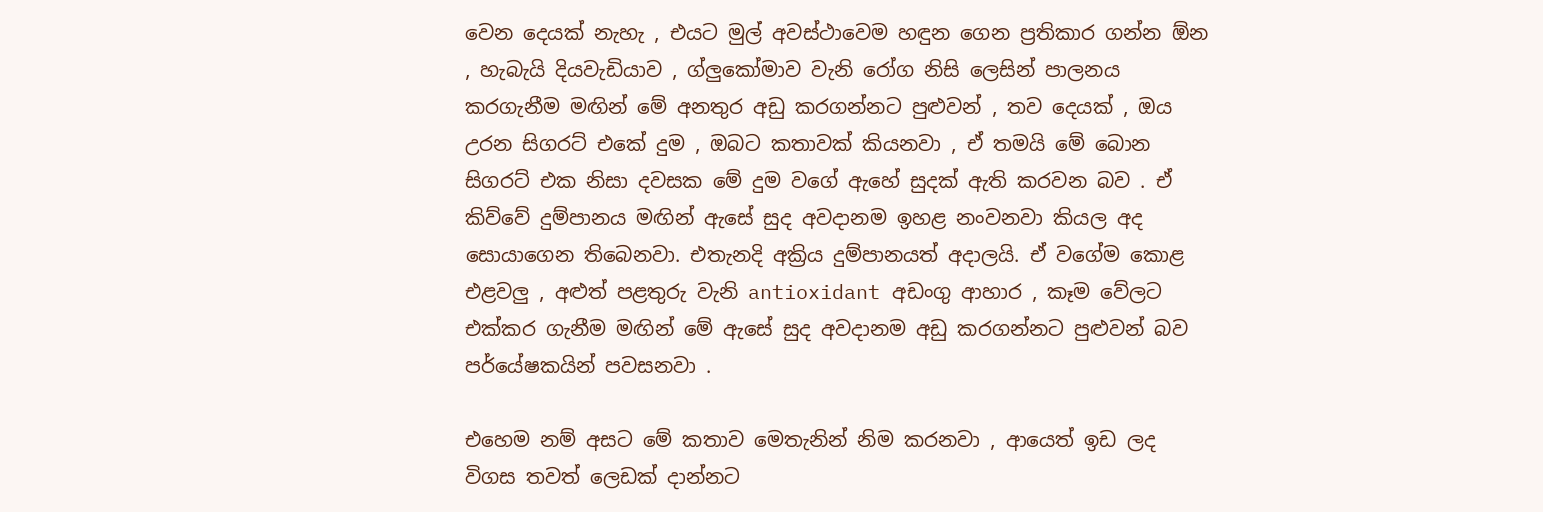වෙන දෙයක් නැහැ , එයට මුල් අවස්ථාවෙම හඳුන ගෙන ප්‍රතිකාර ගන්න ඕන , හැබැයි දියවැඩියාව , ග්ලුකෝමාව වැනි රෝග නිසි ලෙසින් පාලනය කරගැනීම මඟින් මේ අනතුර අඩු කරගන්නට පුළුවන් , තව දෙයක් , ඔය උරන සිගරට් එකේ දුම , ඔබට කතාවක් කියනවා , ඒ තමයි මේ බොන සිගරට් එක නිසා දවසක මේ දුම වගේ ඇහේ සුදක් ඇති කරවන බව . ඒ කිව්වේ දුම්පානය මඟින් ඇසේ සුද අවදානම ඉහළ නංවනවා කියල අද සොයාගෙන තිබෙනවා. එතැනදි අක්‍රිය දුම්පානයත් අදාලයි. ඒ වගේම කොළ එළවලු , අළුත් පළතුරු වැනි antioxidant අඩංගු ආහාර , කෑම වේලට එක්කර ගැනීම මඟින් මේ ඇසේ සුද අවදානම අඩු කරගන්නට පුළුවන් බව පර්යේෂකයින් පවසනවා .

එහෙම නම් අසට මේ කතාව මෙතැනින් නිම කරනවා , ආයෙත් ඉඩ ලද විගස තවත් ලෙඩක් දාන්නට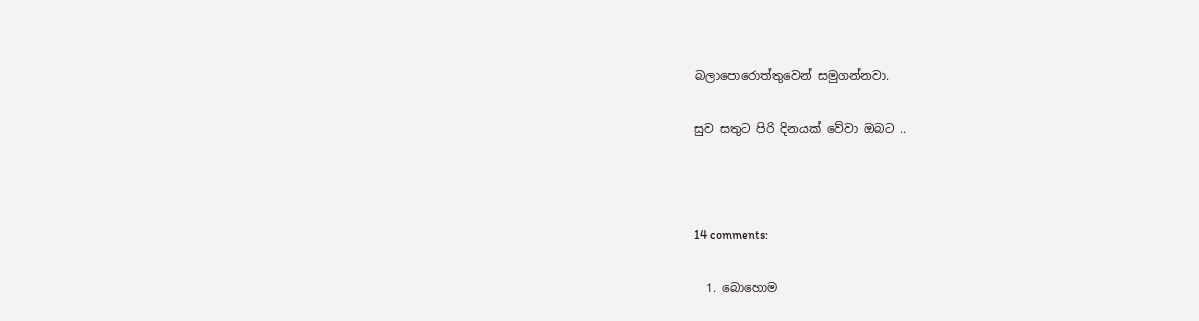බලාපොරොත්තුවෙන් සමුගන්නවා.

සුව සතුට පිරි දිනයක් වේවා ඔබට ..



14 comments:

  1. බොහොම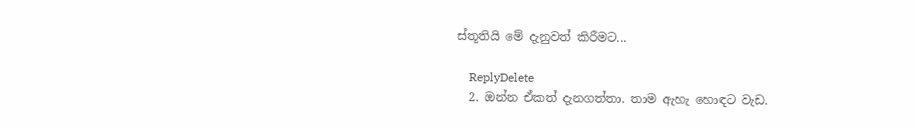ස්තූතියි මේ දැනුවත් කිරීමට...

    ReplyDelete
  2. ඔන්න ඒකත් දැනගත්තා. තාම ඇහැ හොඳට වැඩ.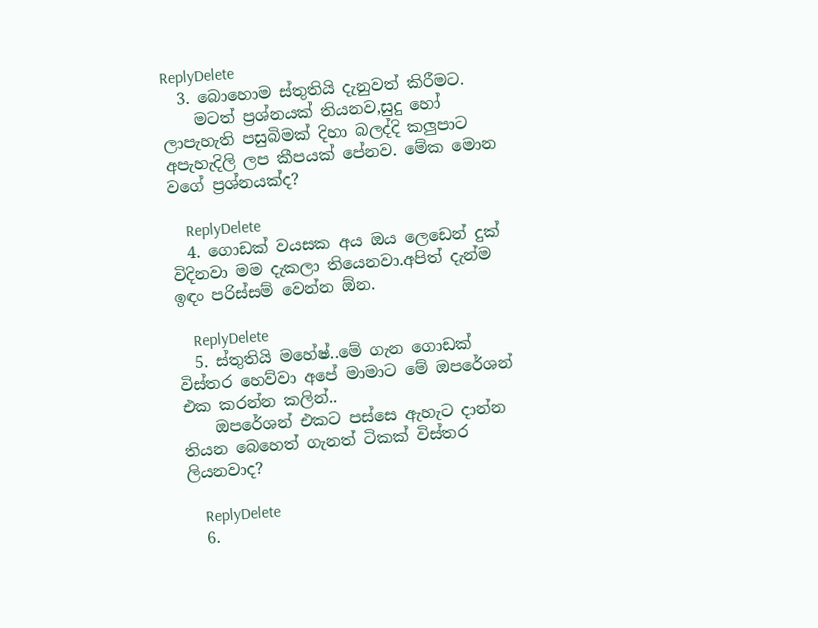ReplyDelete
  3. බොහොම ස්තුතියි දැනුවත් කිරීමට.
    මටත් ප්‍රශ්නයක් තියනව,සුදු හෝ ලාපැහැති පසුබිමක් දිහා බලද්දි කලුපාට අපැහැදිලි ලප කීපයක් පේනව. මේක මොන වගේ ප්‍රශ්නයක්ද?

    ReplyDelete
  4. ගොඩක් වයසක අය ඔය ලෙඩෙන් දුක් විදිනවා මම දැකලා තියෙනවා.අපිත් දැන්ම ඉඳං පරිස්සම් වෙන්න ඕන.

    ReplyDelete
  5. ස්තුතියි මහේෂ්..මේ ගැන ගොඩක් විස්තර හෙව්වා අපේ මාමාට මේ ඔපරේශන් එක කරන්න කලින්..
    ඔපරේශන් එකට පස්සෙ ඇහැට දාන්න තියන බෙහෙත් ගැනත් ටිකක් විස්තර ලියනවාද?

    ReplyDelete
  6.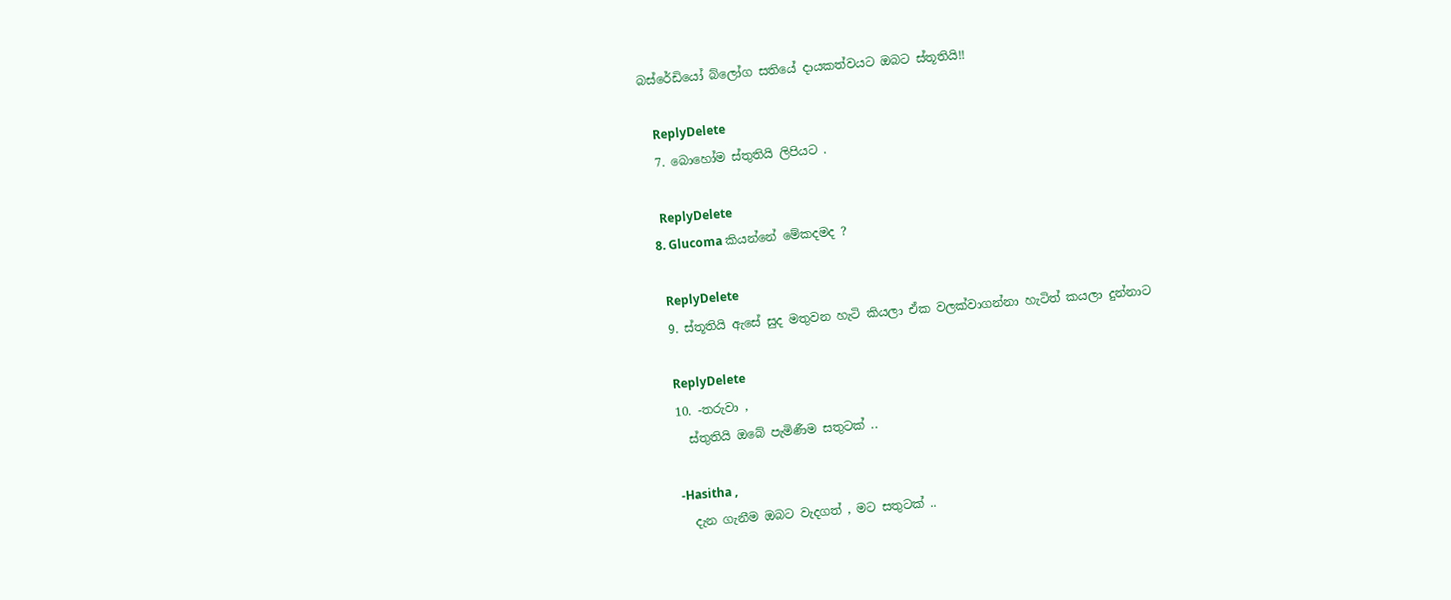බස්රේඩියෝ බ්ලෝග සතියේ දායකත්වයට ඔබට ස්තූතියි!!

    ReplyDelete
  7. බොහෝම ස්තුතියි ලිපියට .

    ReplyDelete
  8. Glucoma කියන්නේ මේකදමද ?

    ReplyDelete
  9. ස්තූතියි ඇසේ සුද මතුවන හැටි කියලා ඒක වලක්වාගන්නා හැටිත් කයලා දුන්නාට

    ReplyDelete
  10. -තරුවා ,
    ස්තුතියි ඔබේ පැමිණීම සතුටක් ..

    -Hasitha ,
    දැන ගැනීම ඔබට වැදගත් , මට සතුටක් ..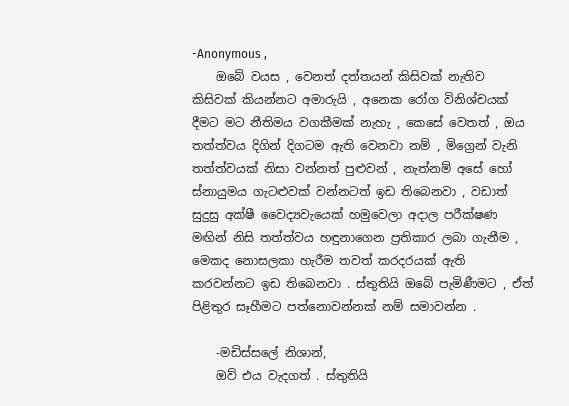-Anonymous ,
    ඔබේ වයස , වෙනත් දත්තයන් කිසිවක් නැතිව කිසිවක් කියන්නට අමාරුයි , අනෙක රෝග විනිශ්චයක් දීමට මට නීතිමය වගකීමක් නැහැ , කෙසේ වෙතත් , ඔය තත්ත්වය දිගින් දිගටම ඇති වෙනවා නම් , මිග්‍රෙන් වැනි තත්ත්වයක් නිසා වන්නත් පුළුවන් , නැත්නම් අසේ හෝ ස්නායුමය ගැටළුවක් වන්නටත් ඉඩ තිබෙනවා , වඩාත් සුදුසු අක්ෂී වෛද්‍යවැයෙක් හමුවෙලා අදාල පරීක්ෂණ මඟින් නිසි තත්ත්වය හඳුනාගෙන ප්‍රතිකාර ලබා ගැනීම , මෙකද නොසලකා හැරීම තවත් කරදරයක් ඇති කරවන්නට ඉඩ තිබෙනවා . ස්තුතියි ඔබේ පැමිණීමට , ඒත් පිළිතුර සෑහීමට පත්නොවන්නක් නම් සමාවන්න .

    -මඩිස්සලේ නිශාන්,
    ඔව් එය වැදගත් . ස්තුතියි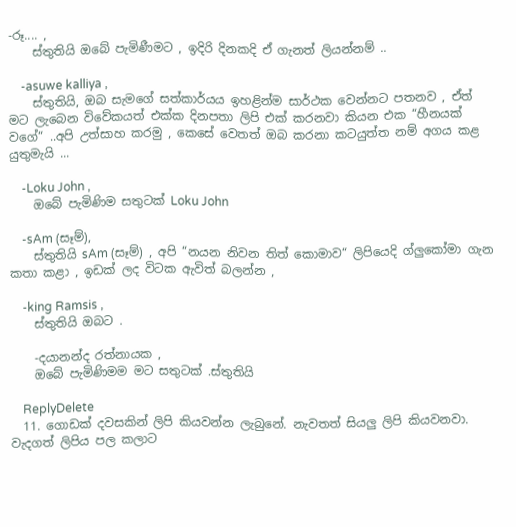-රූ.... ,
    ස්තුතියි ඔබේ පැමිණීමට , ඉදිරි දිනකදි ඒ ගැනත් ලියන්නම් ..

    -asuwe kalliya ,
    ස්තුතියි, ඔබ සැමගේ සත්කාර්යය ඉහළින්ම සාර්ථක වෙන්නට පතනව , ඒත් මට ලැබෙන විවේකයත් එක්ක දිනපතා ලිපි එක් කරනවා කියන එක “හීනයක් වගේ“ ..අපි උත්සාහ කරමු , කෙසේ වෙතත් ඔබ කරනා කටයුත්ත නම් අගය කළ යුතුමැයි ...

    -Loku John ,
    ඔබේ පැමිණිම සතුටක් Loku John

    -sAm (සෑම්),
    ස්තුතියි sAm (සෑම්) , අපි “නයන නිවන තිත් කොමාව“ ලිපියෙදි ග්ලුකෝමා ගැන කතා කළා , ඉඩක් ලද විටක ඇවිත් බලන්න ,

    -king Ramsis ,
    ස්තුතියි ඔබට .

    -දයානන්ද රත්නායක ,
    ඔබේ පැමිණිමම මට සතුටක් .ස්තුතියි

    ReplyDelete
  11. ගොඩක් දවසකින් ලිපි කියවන්න ලැබුනේ. නැවතත් සියලු ලිපි කියවනවා. වැදගත් ලිපිය පල කලාට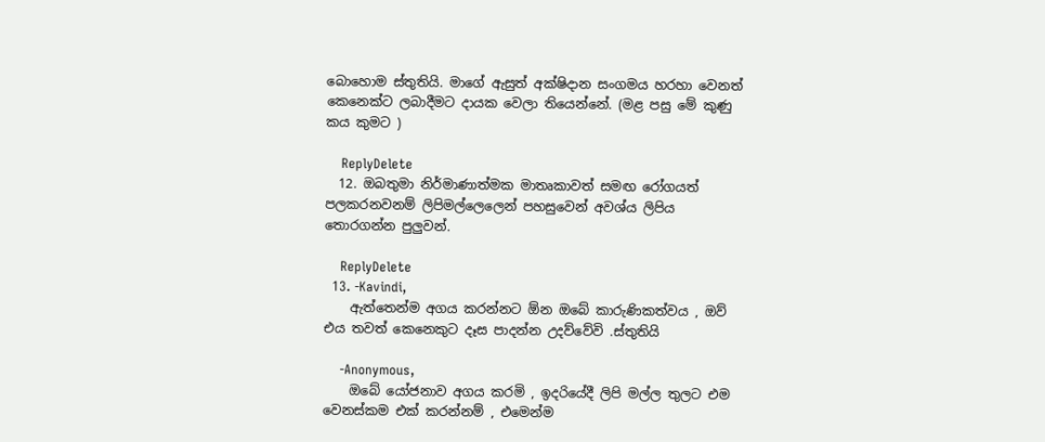බොහොම ස්තුතියි. මාගේ ඇසුත් අක්ෂිදාන සංගමය හරහා වෙනත් කෙනෙක්ට ලබාදීමට දායක වෙලා තියෙන්නේ. (මළ පසු මේ කුණු කය කුමට )

    ReplyDelete
  12. ඔබතුමා නිර්මාණාත්මක මාතෘකාවත් සමඟ රෝගයත් පලකරනවනම් ලිපිමල්ලෙලෙන් පහසුවෙන් අවශ්ය ලිපිය තොරගන්න පුලුවන්.

    ReplyDelete
  13. -Kavindi,
    ඇත්තෙන්ම අගය කරන්නට ඕන ඔබේ කාරුණිකත්වය , ඔව් එය තවත් කෙනෙකුට දෑස පාදන්න උදව්වේවි .ස්තුතියි

    -Anonymous,
    ඔබේ යෝජනාව අගය කරමි , ඉදරියේදී ලිපි මල්ල තුලට එම වෙනස්කම එක් කරන්නම් , එමෙන්ම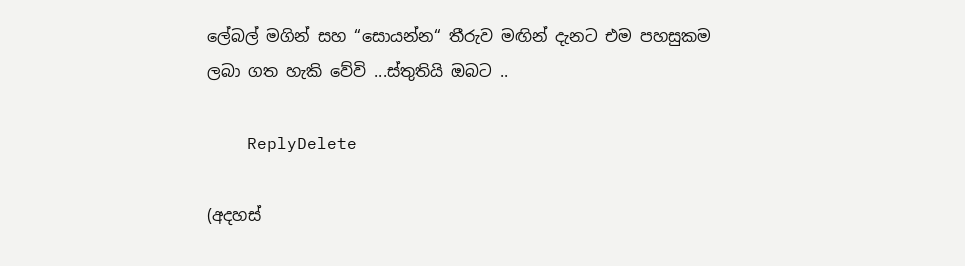ලේබල් මගින් සහ “සොයන්න“ තීරුව මඟින් දැනට එම පහසුකම ලබා ගත හැකි වේවි ...ස්තුතියි ඔබට ..

    ReplyDelete

(අදහස්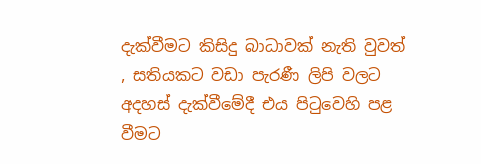දැක්වීමට කිසිදු බාධාවක් නැති වුවත් , සතියකට වඩා පැරණී ලිපි වලට අදහස් දැක්වීමේදී එය පිටුවෙහි පළ වීමට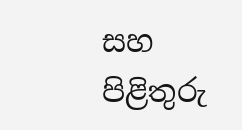සහ පිළිතුරු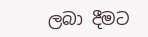ලබා දීමට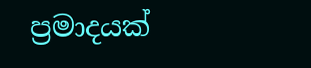ප්‍රමාදයක්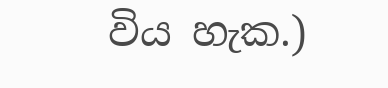විය හැක.)